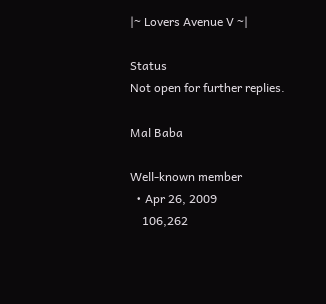|~ Lovers Avenue V ~|

Status
Not open for further replies.

Mal Baba

Well-known member
  • Apr 26, 2009
    106,262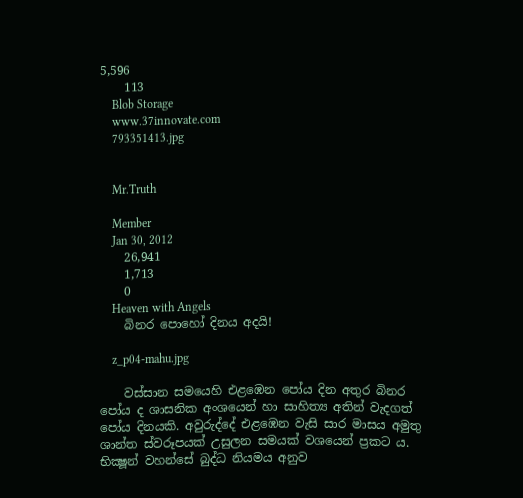5,596
    113
    Blob Storage
    www.37innovate.com
    793351413.jpg


    Mr.Truth

    Member
    Jan 30, 2012
    26,941
    1,713
    0
    Heaven with Angels
    බිනර පොහෝ දිනය අදයි!

    z_p04-mahu.jpg

    වස්සාන සමයෙහි එළඹෙන පෝය දින අතුර බිනර පෝය ද ශාසනික අංශයෙන් හා සාහිත්‍ය අතින් වැදගත් පෝය දිනයකි. අවුරුද්දේ එළඹෙන වැසි සාර මාසය අමුතු ශාන්ත ස්වරූපයක් උසුලන සමයක් වශයෙන් ප්‍රකට ය. භික්‍ෂූන් වහන්සේ බුද්ධ නියමය අනුව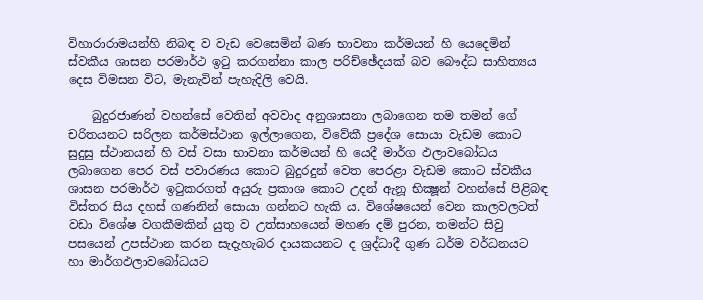විහාරාරාමයන්හි නිබඳ ව වැඩ වෙසෙමින් බණ භාවනා කර්මයන් හි යෙදෙමින් ස්වකීය ශාසන පරමාර්ථ ඉටු කරගන්නා කාල පරිච්ඡේදයක් බව බෞද්ධ සාහිත්‍යය දෙස විමසන විට, මැනැවින් පැහැදිලි වෙයි.

    බුදුරජාණන් වහන්සේ වෙතින් අවවාද අනුශාසනා ලබාගෙන තම තමන් ගේ චරිතයනට සරිලන කර්මස්ථාන ඉල්ලාගෙන, විවේකී ප්‍රදේශ සොයා වැඩම කොට සුදුසු ස්ථානයන් හි වස් වසා භාවනා කර්මයන් හි යෙදී මාර්ග ඵලාවබෝධය ලබාගෙන පෙර වස් පවාරණය කොට බුදුරදුන් වෙත පෙරළා වැඩම කොට ස්වකීය ශාසන පරමාර්ථ ඉටුකරගත් අයුරු ප්‍රකාශ කොට උදන් ඇනූ භික්‍ෂූන් වහන්සේ පිළිබඳ විස්තර සිය දහස් ගණනින් සොයා ගන්නට හැකි ය. විශේෂයෙන් වෙන කාලවලටත් වඩා විශේෂ වගකීමකින් යුතු ව උත්සාහයෙන් මහණ දම් පුරන, තමන්ට සිවු පසයෙන් උපස්ථාන කරන සැදැහැබර දායකයනට ද ශ්‍රද්ධාදී ගුණ ධර්ම වර්ධනයට හා මාර්ගඵලාවබෝධයට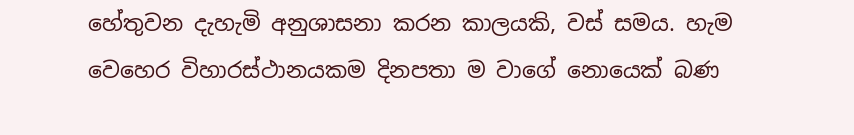හේතුවන දැහැමි අනුශාසනා කරන කාලයකි, වස් සමය. හැම වෙහෙර විහාරස්ථානයකම දිනපතා ම වාගේ නොයෙක් බණ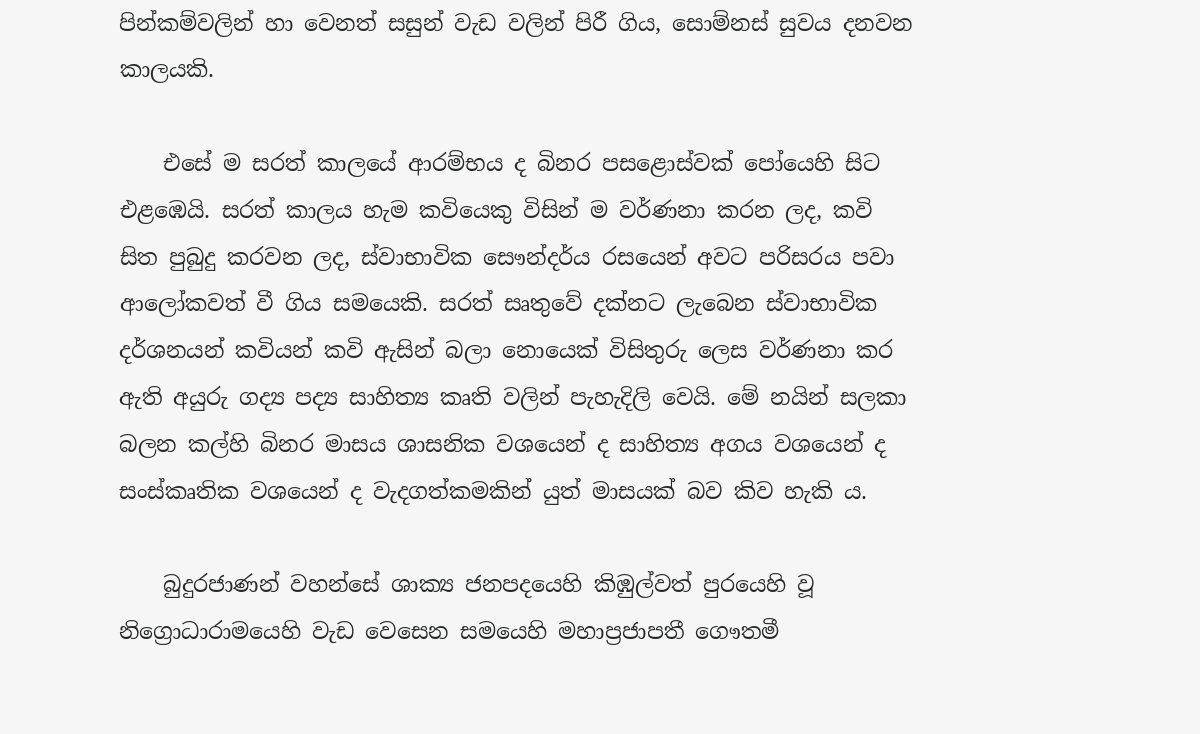පින්කම්වලින් හා වෙනත් සසුන් වැඩ වලින් පිරී ගිය, සොම්නස් සුවය දනවන කාලයකි.

    එසේ ම සරත් කාලයේ ආරම්භය ද බිනර පසළොස්වක් පෝයෙහි සිට එළඹෙයි. සරත් කාලය හැම කවියෙකු විසින් ම වර්ණනා කරන ලද, කවි සිත පුබුදු කරවන ලද, ස්වාභාවික සෞන්දර්ය රසයෙන් අවට පරිසරය පවා ආලෝකවත් වී ගිය සමයෙකි. සරත් සෘතුවේ දක්නට ලැබෙන ස්වාභාවික දර්ශනයන් කවියන් කවි ඇසින් බලා නොයෙක් විසිතුරු ලෙස වර්ණනා කර ඇති අයුරු ගද්‍ය පද්‍ය සාහිත්‍ය කෘති වලින් පැහැදිලි වෙයි. මේ නයින් සලකා බලන කල්හි බිනර මාසය ශාසනික වශයෙන් ද සාහිත්‍ය අගය වශයෙන් ද සංස්කෘතික වශයෙන් ද වැදගත්කමකින් යුත් මාසයක් බව කිව හැකි ය.

    බුදුරජාණන් වහන්සේ ශාක්‍ය ජනපදයෙහි කිඹුල්වත් පුරයෙහි වූ නිග්‍රොධාරාමයෙහි වැඩ වෙසෙන සමයෙහි මහාප්‍රජාපතී ගෞතමී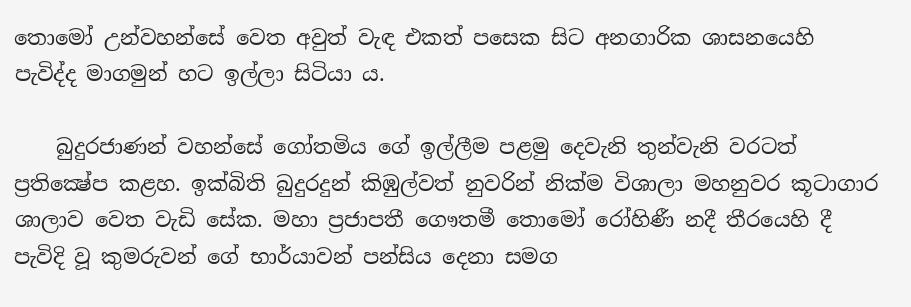තොමෝ උන්වහන්සේ වෙත අවුත් වැඳ එකත් පසෙක සිට අනගාරික ශාසනයෙහි පැවිද්ද මාගමුන් හට ඉල්ලා සිටියා ය.

    බුදුරජාණන් වහන්සේ ගෝතමිය ගේ ඉල්ලීම පළමු දෙවැනි තුන්වැනි වරටත් ප්‍රතික්‍ෂේප කළහ. ඉක්බිති බුදුරදුන් කිඹුල්වත් නුවරින් නික්ම විශාලා මහනුවර කූටාගාර ශාලාව වෙත වැඩි සේක. මහා ප්‍රජාපතී ගෞතමී තොමෝ රෝහිණී නදී තීරයෙහි දී පැවිදි වූ කුමරුවන් ගේ භාර්යාවන් පන්සිය දෙනා සමග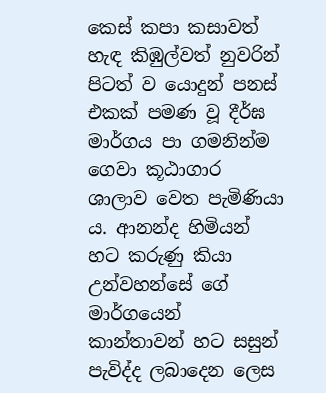කෙස් කපා කසාවත් හැඳ කිඹුල්වත් නුවරින් පිටත් ව යොදුන් පනස් එකක් පමණ වූ දීර්ඝ මාර්ගය පා ගමනින්ම ගෙවා කූඨාගාර ශාලාව වෙත පැමිණියා ය. ආනන්ද හිමියන් හට කරුණු කියා උන්වහන්සේ ගේ මාර්ගයෙන් කාන්තාවන් හට සසුන් පැවිද්ද ලබාදෙන ලෙස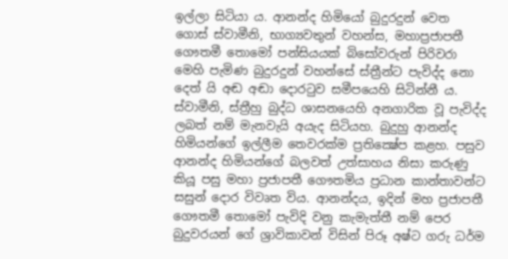ඉල්ලා සිටියා ය. ආනන්ද හිමියෝ බුදුරදුන් වෙත ගොස් ස්වාමීනි, භාග්‍යවතුන් වහන්ස, මහාප්‍රජාපතී ගෞතමී තොමෝ පන්සියයක් බිසෝවරුන් පිරිවරා මෙහි පැමිණ බුදුරදුන් වහන්සේ ස්ත්‍රීන්ට පැවිද්ද නො දෙත් යි අඬ අඬා දොරටුව සමීපයෙහි සිටින්නී ය. ස්වාමීනි, ස්ත්‍රීහු බුද්ධ ශාසනයෙහි අනගාරික වූ පැවිද්ද ලබත් නම් මැනවැයි අයැද සිටියහ. බුදුහු ආනන්ද හිමියන්ගේ ඉල්ලීම තෙවරක්ම ප්‍රතික්‍ෂේප කළහ. පසුව ආනන්ද හිමියන්ගේ බලවත් උත්සාහය නිසා කරුණු කියූ පසු මහා ප්‍රජාපතී ගෞතමිය ප්‍රධාන කාන්තාවන්ට සසුන් දොර විවෘත විය. ආනන්දය, ඉදින් මහ ප්‍රජාපතී ගෞතමී තොමෝ පැවිදි වනු කැමැත්තී නම් පෙර බුදුවරයන් ගේ ශ්‍රාවිකාවන් විසින් පිරූ අෂ්ට ගරු ධර්ම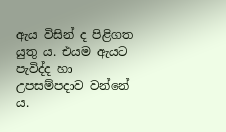ඇය විසින් ද පිළිගත යුතු ය. එයම ඇයට පැවිද්ද හා උපසම්පදාව වන්නේ ය.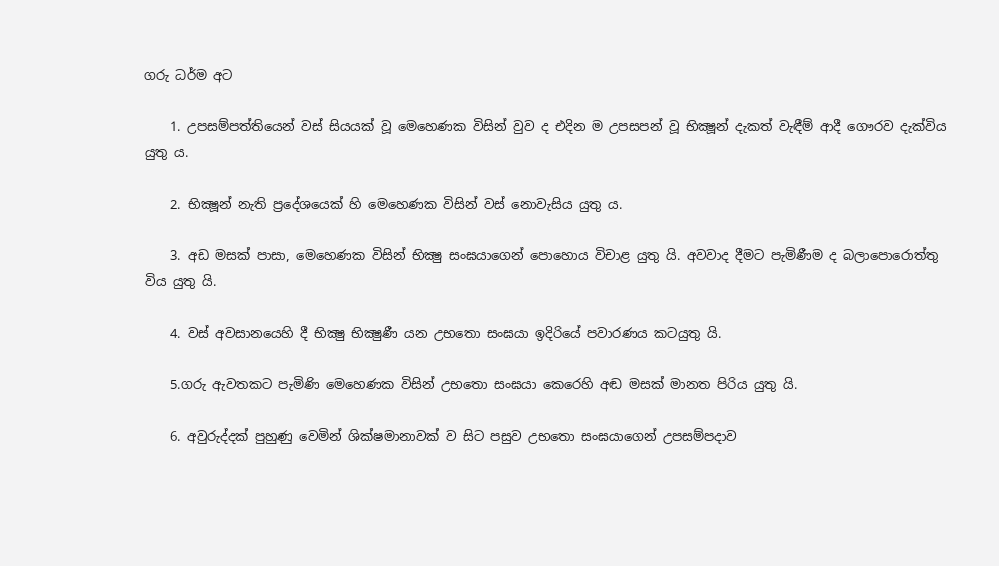ගරු ධර්ම අට

    1. උපසම්පත්තියෙන් වස් සියයක් වූ මෙහෙණක විසින් වුව ද එදින ම උපසපන් වූ භික්‍ෂූන් දැකත් වැඳීම් ආදී ගෞරව දැක්විය යුතු ය.

    2. භික්‍ෂූන් නැති ප්‍රදේශයෙක් හි මෙහෙණක විසින් වස් නොවැසිය යුතු ය.

    3. අඩ මසක් පාසා, මෙහෙණක විසින් භික්‍ෂු සංඝයාගෙන් පොහොය විචාළ යුතු යි. අවවාද දීමට පැමිණීම ද බලාපොරොත්තු විය යුතු යි.

    4. වස් අවසානයෙහි දී භික්‍ෂු භික්‍ෂුණී යන උභතො සංඝයා ඉදිරියේ පවාරණය කටයුතු යි.

    5.ගරු ඇවතකට පැමිණි මෙහෙණක විසින් උභතො සංඝයා කෙරෙහි අඬ මසක් මානත පිරිය යුතු යි.

    6. අවුරුද්දක් පුහුණු වෙමින් ශික්ෂමානාවක් ව සිට පසුව උභතො සංඝයාගෙන් උපසම්පදාව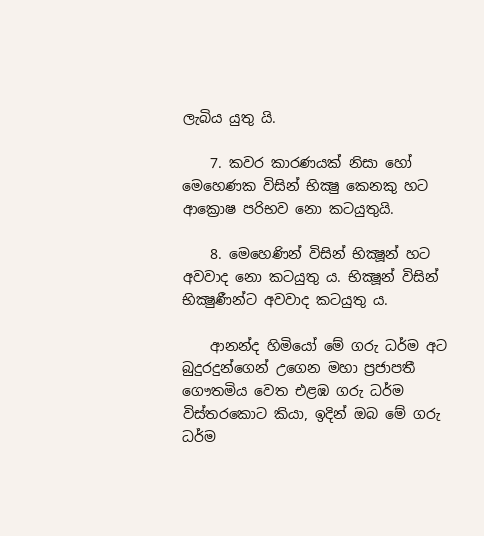ලැබිය යුතු යි.

    7. කවර කාරණයක් නිසා හෝ මෙහෙණක විසින් භික්‍ෂු කෙනකු හට ආක්‍රොෂ පරිභව නො කටයුතුයි.

    8. මෙහෙණින් විසින් භික්‍ෂූන් හට අවවාද නො කටයුතු ය. භික්‍ෂූන් විසින් භික්‍ෂුණීන්ට අවවාද කටයුතු ය.

    ආනන්ද හිමියෝ මේ ගරු ධර්ම අට බුදුරදුන්ගෙන් උගෙන මහා ප්‍රජාපතී ගෞතමිය වෙත එළඹ ගරු ධර්ම විස්තරකොට කියා, ඉදින් ඔබ මේ ගරු ධර්ම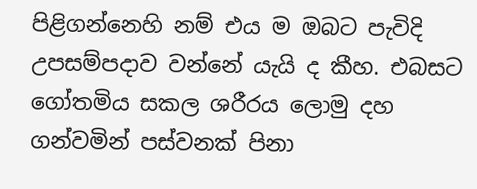පිළිගන්නෙහි නම් එය ම ඔබට පැවිදි උපසම්පදාව වන්නේ යැයි ද කීහ. එබසට ගෝතමිය සකල ශරීරය ලොමු දහ ගන්වමින් පස්වනක් පිනා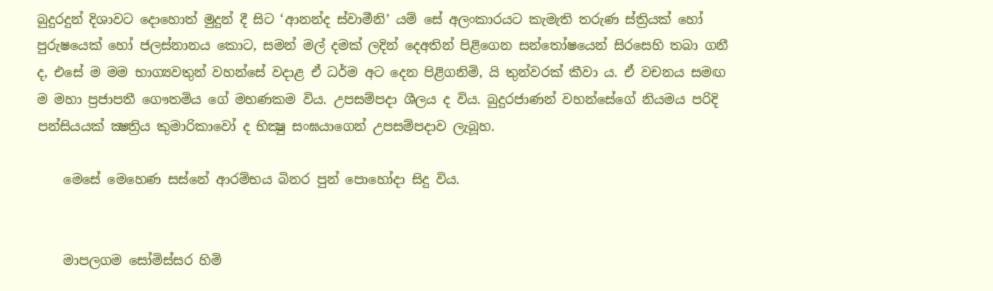බුදුරදුන් දිශාවට දොහොත් මුදුන් දී සිට ‘ආනන්ද ස්වාමීනි’ යම් සේ අලංකාරයට කැමැති තරුණ ස්ත්‍රියක් හෝ පුරුෂයෙක් හෝ ජලස්නානය කොට, සමන් මල් දමක් ලදින් දෙඅතින් පිළිගෙන සන්තෝෂයෙන් සිරසෙහි තබා ගනී ද, එසේ ම මම භාග්‍යවතුන් වහන්සේ වදාළ ඒ ධර්ම අට දෙන පිළිගනිමි, යි තුන්වරක් කීවා ය. ඒ වචනය සමඟ ම මහා ප්‍රජාපතී ගෞතමිය ගේ මහණකම විය. උපසම්පදා ශීලය ද විය. බුදුරජාණන් වහන්සේගේ නියමය පරිදි පන්සියයක් ක්‍ෂත්‍රිය කුමාරිකාවෝ ද භික්‍ෂු සංඝයාගෙන් උපසම්පදාව ලැබූහ.

    මෙසේ මෙහෙණ සස්නේ ආරම්භය බිනර පුන් පොහෝදා සිදු විය.


    මාපලගම සෝමිස්සර හිමි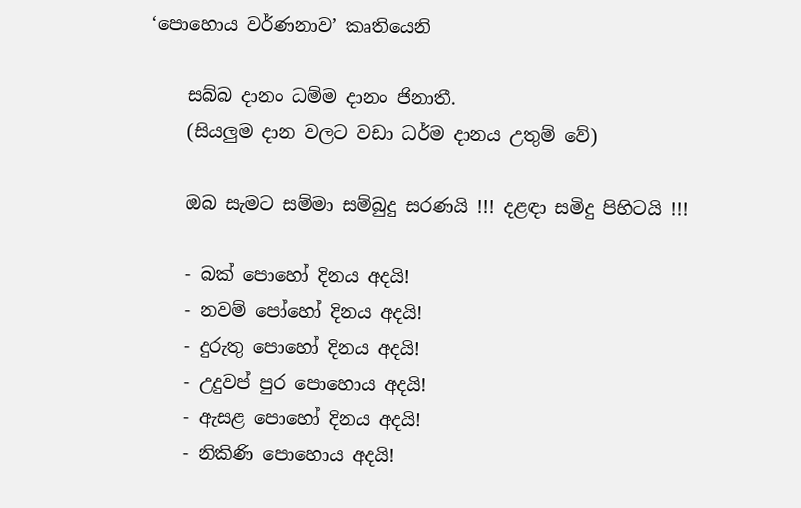‘පොහොය වර්ණනාව’ කෘතියෙනි

    සබ්බ දානං ධම්ම දානං ජිනාතී.
    (සියලුම දාන වලට වඩා ධර්ම දානය උතුම් වේ)

    ඔබ සැමට සම්මා සම්බුදු සරණයි !!! දළඳා සමිදු පිහිටයි !!!

    - බක් පොහෝ දිනය අදයි!
    - නවම් පෝහෝ දිනය අදයි!
    - දුරුතු පොහෝ දිනය අදයි!
    - උදුවප් පුර පොහොය අදයි!
    - ඇසළ පොහෝ දිනය අදයි!
    - නිකිණි පොහොය අදයි!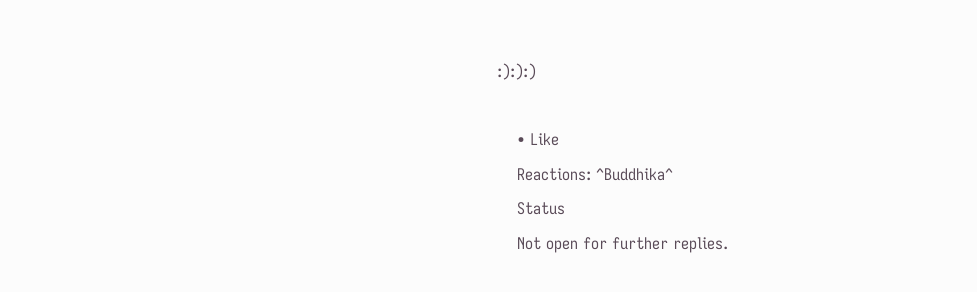:):):)

    • Like
    Reactions: ^Buddhika^
    Status
    Not open for further replies.